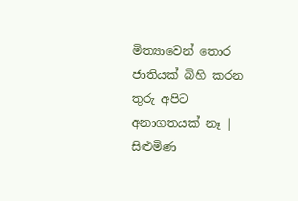මිත්‍යාවෙන් තොර ජාතියක් බිහි කරන තුරු අපිට අනාගතයක් නෑ | සිළුමිණ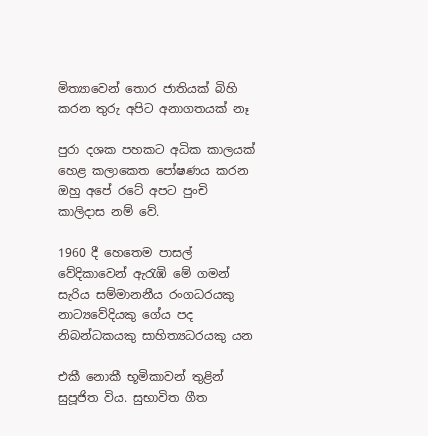මිත්‍යාවෙන් තොර ජාතියක් බිහි කරන තුරු අපිට අනාගතයක් නෑ

පුරා දශක පහකට අධික කාලයක් හෙළ කලාකෙත පෝෂණය කරන ඔහු අපේ රටේ අපට පුංචි කාලිදාස නම් වේ.

1960 දී හෙතෙම පාසල් වේදිකාවෙන් ඇරැඹි මේ ගමන් සැරිය සම්මානනීය රංගධරයකු නාට්‍යවේදියකු ගේය පද නිබන්ධකයකු සාහිත්‍යධරයකු යන

එකී නොකී භූමිකාවන් තුළින් සුපූජිත විය. සුභාවිත ගීත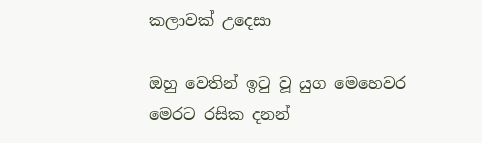කලාවක් උදෙසා

ඔහු වෙතින් ඉටු වූ යුග මෙහෙවර මෙරට රසික දනන්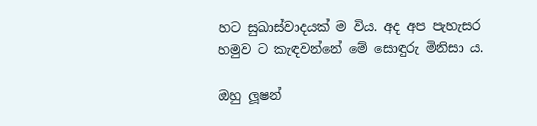හට සුඛාස්වාදයක් ම විය. අද අප පැහැසර හමුව ට කැඳවන්නේ මේ සොඳුරු මිනිසා ය.

ඔහු ලූෂන්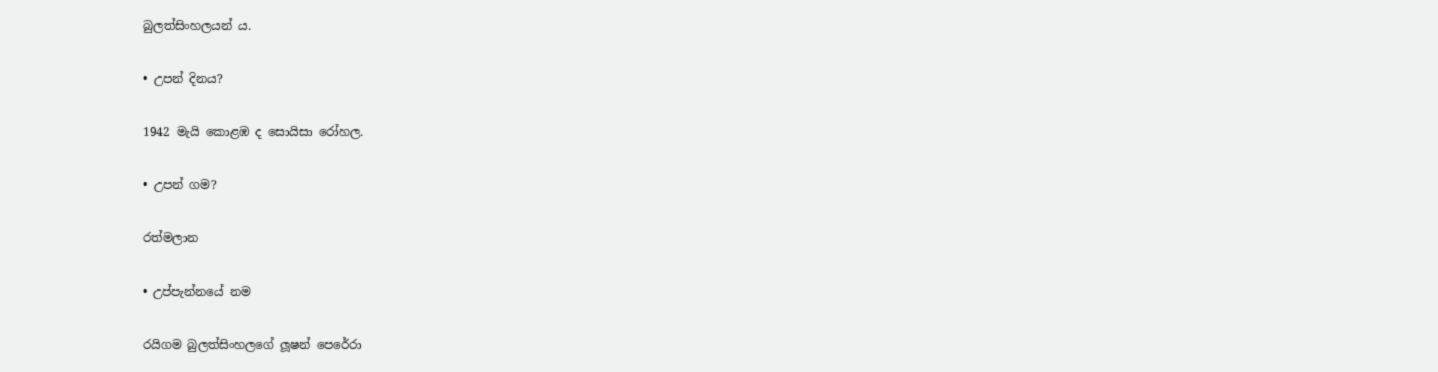බුලත්සිංහලයන් ය.

• උපන් දිනය?

1942 මැයි කොළඹ ද සොයිසා රෝහල.

• උපන් ගම?

රත්මලාන

• උප්පැන්නයේ නම

රයිගම බුලත්සිංහලගේ ලූෂන් පෙරේරා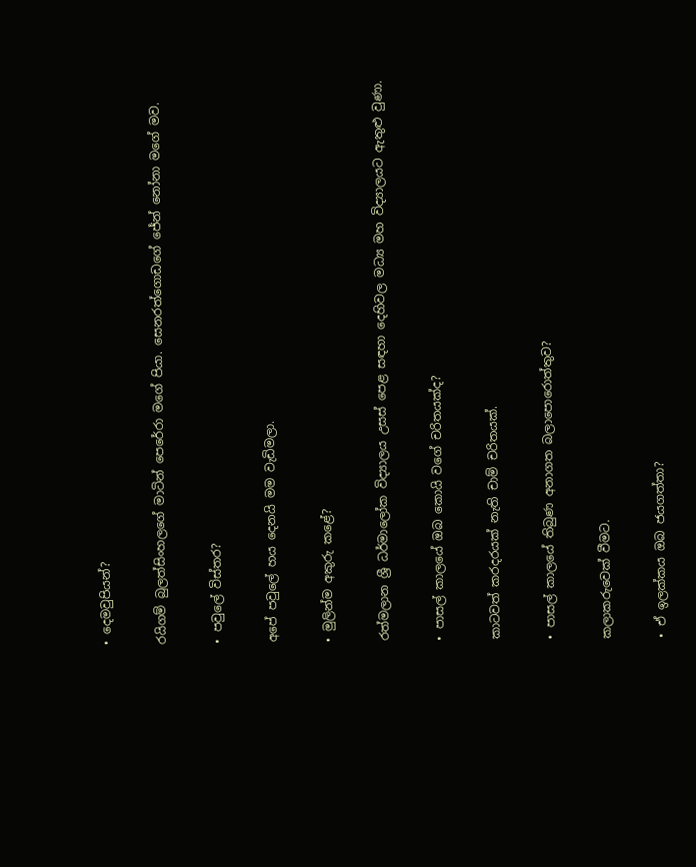• දෙමවුපියන්?

රයිගම් බුලත්සිංහල‍ගේ මාටින් පෙරේරා මගේ පියා. සෙනරත්ගොඩගේ ජේන් නෝනා මගේ මව.

• පවුලේ විස්තර?

අපේ පවුලේ හය දෙනයි මම වැඩිමලා.

• මුලින්ම අකුරු කළේ?

රත්මලාන ශ්‍රී ධර්මාලෝක විද්‍යාලය උසස් පෙළ සඳහා දෙහිවල මධ්‍ය මහ විද්‍යාලයට ඇතුළු වුණා.

• පාසල් කාලයේ ඔබ කොයි වගේ චරිතයක්ද?

කාටවත් කරදරයක් නැති චාම් චරිතයක්.

• පාසල් කාලයේ තිබුණ අනාගත බලාපොරොත්තුව?

කලාකරුවෙක් වීමට.

• ඒ ඉලක්කය ඔබ ජයගත්තා?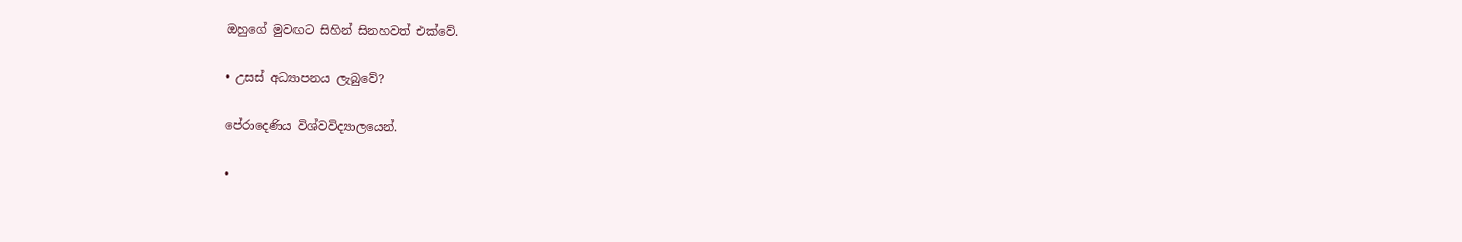ඔහුගේ මුවඟට සිහින් සිනහවත් එක්වේ.

• උසස් අධ්‍යාපනය ලැබුවේ?

පේරාදෙණිය විශ්වවිද්‍යාලයෙන්.

•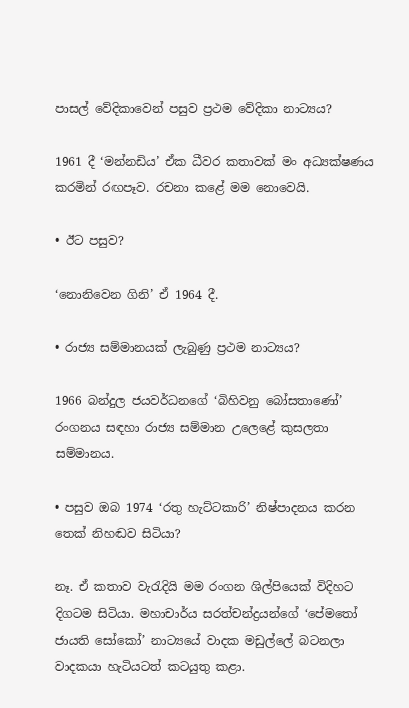පාසල් වේදිකාවෙන් පසුව ප්‍රථම වේදිකා නාට්‍යය?

1961 දී ‘මන්නඩිය’ ඒක ධීවර කතාවක් මං අධ්‍යක්ෂණය කරමින් රඟපෑව. රචනා කළේ මම නොවෙයි.

• ඊට පසුව?

‘නොනිවෙන ගිනි’ ඒ 1964 දී.

• රාජ්‍ය සම්මානයක් ලැබුණු ප්‍රථම නාට්‍යය?

1966 බන්දුල ජයවර්ධනගේ ‘බිහිවනු බෝසතාණෝ’ රංගනය සඳහා රාජ්‍ය සම්මාන උලෙළේ කුසලතා සම්මානය.

• පසුව ඔබ 1974 ‘රතු හැට්ටකාරි’ නිෂ්පාදනය කරන තෙක් නිහඬව සිටියා?

නෑ. ඒ කතාව වැරැදියි මම රංගන ශිල්පියෙක් විදිහට දිගටම සිටියා. මහාචාර්ය සරත්චන්ද්‍රයන්ගේ ‘පේමතෝ ජායති සෝකෝ’ නාට්‍යයේ වාදක මඩුල්ලේ බටනලා වාදකයා හැටියටත් කටයුතු කළා.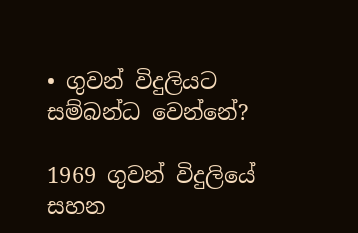• ගුවන් විදුලියට සම්බන්ධ වෙන්නේ?

1969 ගුවන් විදුලියේ සහන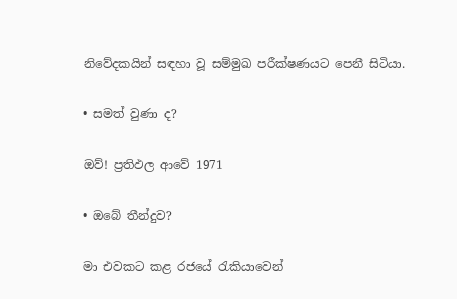නිවේදකයින් සඳහා වූ සම්මුඛ පරීක්ෂණයට පෙනී සිටියා.

• සමත් වුණා ද?

ඔව්! ප්‍රතිඵල ආවේ 1971

• ඔබේ තීන්දුව?

මා එවකට කළ රජයේ රැකියාවෙන්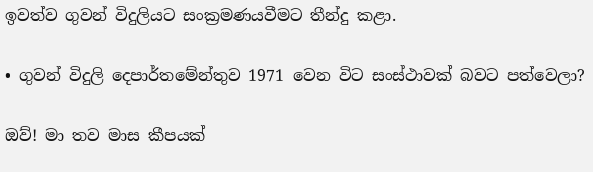ඉවත්ව ගුවන් විදුලියට සංක්‍රමණයවීමට තීන්දු කළා.

• ගුවන් විදුලි දෙපාර්තමේන්තුව 1971 වෙන විට සංස්ථාවක් බවට පත්වෙලා?

ඔව්! මා තව මාස කීපයක්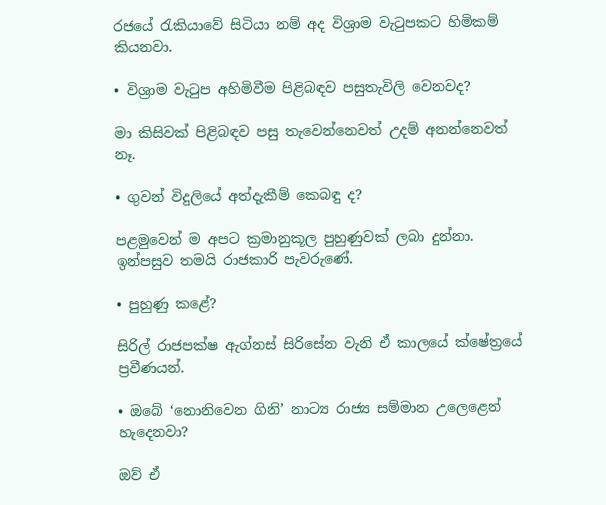රජයේ රැකියාවේ සිටියා නම් අද විශ්‍රාම වැටුපකට හිමිකම් කියනවා.

• විශ්‍රාම වැටුප අහිමිවීම පිළිබඳව පසුතැවිලි වෙනවද?

මා කිසිවක් පිළිබඳව පසු තැවෙන්නෙවත් උදම් අනන්නෙවත් නෑ.

• ගුවන් විදුලියේ අත්දැකීම් කෙබඳු ද?

පළමුවෙන් ම අපට ක්‍රමානුකූල පුහුණුවක් ලබා දුන්නා. ඉන්පසුව තමයි රාජකාරි පැවරුණේ.

• පුහුණු කළේ?

සිරිල් රාජපක්ෂ ඇග්නස් සිරිසේන වැනි ඒ කාලයේ ක්ෂේත්‍රයේ ප්‍රවීණයන්.

• ඔබේ ‘නොනිවෙන ගිනි’ නාට්‍ය රාජ්‍ය සම්මාන උලෙළෙන් හැදෙනවා?

ඔව් ඒ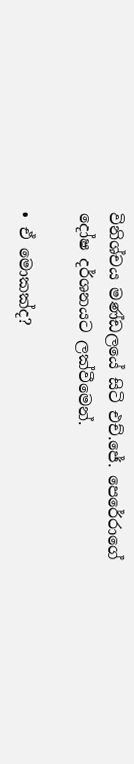විනිශ්චය මණ්ඩලයේ සිටි එච්.ජේ. පෙරේරාගේ දෝෂ දර්ශනයට ලක්වීමෙන්.

• ඒ මොකක්ද?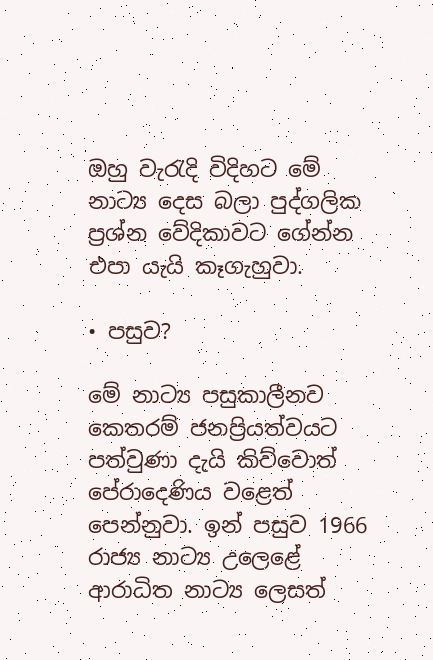ඔහු වැරැදි විදිහට මේ නාට්‍ය දෙස බලා පුද්ගලික ප්‍රශ්න වේදිකාවට ගේන්න එපා යැයි කෑගැහුවා.

• පසුව?

මේ නාට්‍ය පසුකාලීනව කෙතරම් ජනප්‍රියත්වයට පත්වුණා දැයි කිව්වොත් පේරාදෙණිය වළෙත් පෙන්නුවා. ඉන් පසුව 1966 රාජ්‍ය නාට්‍ය උලෙළේ ආරාධිත නාට්‍ය ලෙසත්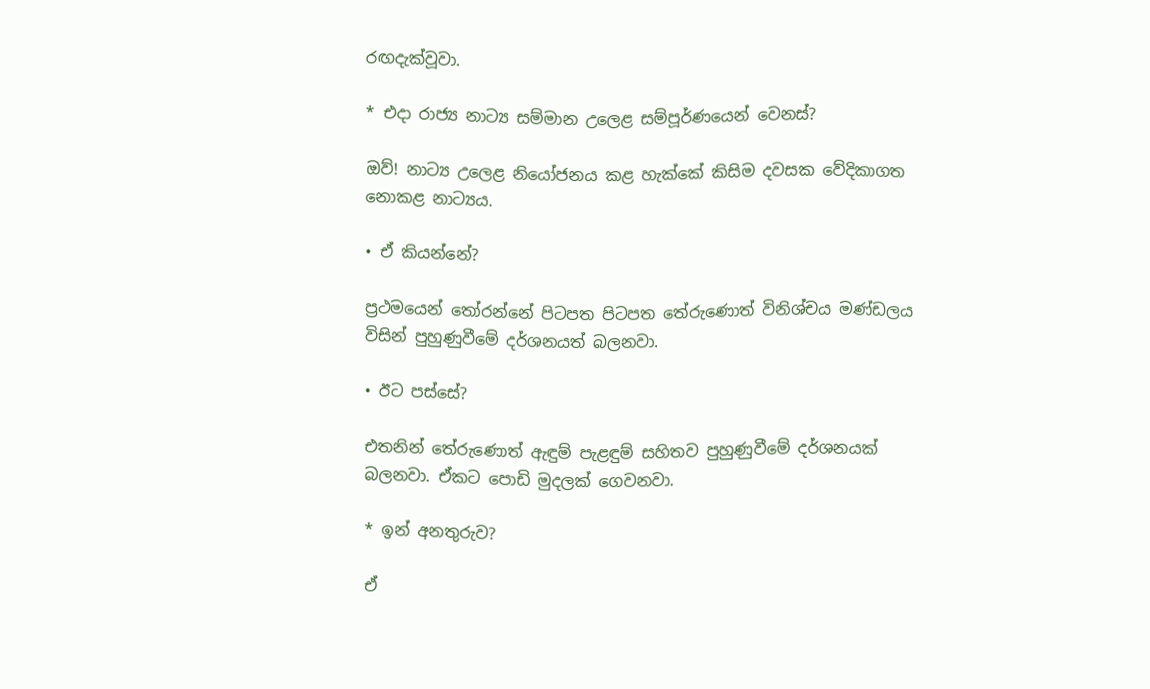රඟදැක්වූවා‍.

* එදා රාජ්‍ය නාට්‍ය සම්මාන උලෙළ සම්පූර්ණයෙන් වෙනස්?

ඔව්! නාට්‍ය උලෙළ නියෝජනය කළ හැක්කේ කිසිම දවසක වේදිකාගත නොකළ නාට්‍යය.

• ඒ කියන්නේ?

ප්‍රථමයෙන් තෝරන්නේ පිටපත පිටපත තේරුණොත් විනිශ්චය මණ්ඩලය විසින් පුහුණුවීමේ දර්ශනයත් බලනවා.

• ඊට පස්සේ?

එතනින් තේරුණොත් ඇඳුම් පැළඳුම් සහිතව පුහුණුවීමේ දර්ශනයක් බලනවා. ඒකට පොඩි මුදලක් ගෙවනවා.

* ඉන් අනතුරුව?

ඒ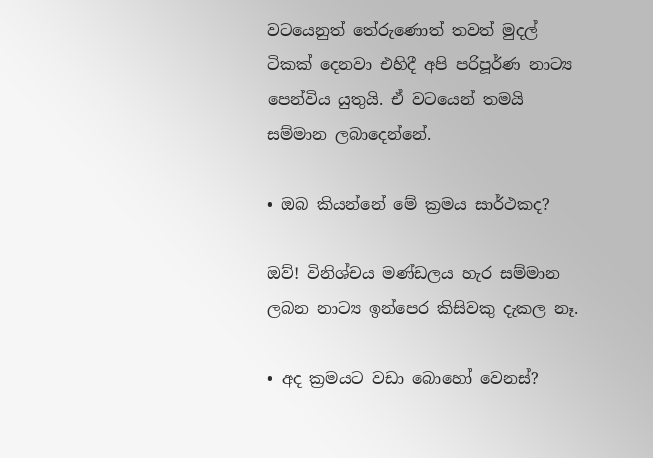වටයෙනුත් තේ‍රුණොත් තවත් මුදල් ටිකක් දෙනවා එහිදී අපි පරිපූර්ණ නාට්‍ය පෙන්විය යුතුයි. ඒ වටයෙන් තමයි සම්මාන ලබාදෙන්නේ.

• ඔබ කියන්නේ මේ ක්‍රමය සාර්ථකද?

ඔව්! විනිශ්චය මණ්ඩලය හැර සම්මාන ලබන නාට්‍ය ඉන්පෙර කිසිවකු දැකල නෑ.

• අද ක්‍රමයට වඩා බොහෝ වෙනස්?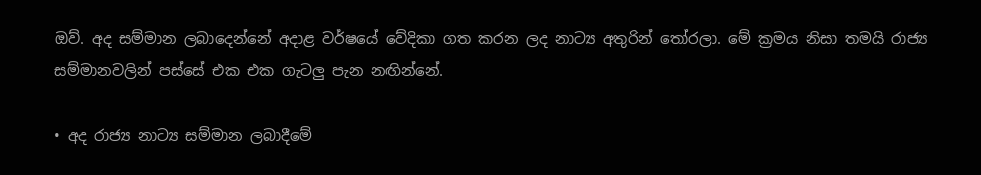ඔව්‍. අද සම්මාන ලබාදෙන්නේ අදාළ වර්ෂයේ වේදිකා ගත කරන ලද නාට්‍ය අතුරින් තෝරලා. මේ ක්‍රමය නිසා තමයි රාජ්‍ය සම්මානවලින් පස්සේ එක එක ගැටලු පැන නඟින්නේ.

• අද රාජ්‍ය නාට්‍ය සම්මාන ලබාදීමේ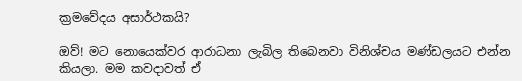ක්‍රමවේදය අසාර්ථකයි?

ඔව්! මට නොයෙක්වර ආරාධනා ලැබිල තිබෙනවා විනිශ්චය මණ්ඩලයට එන්න කියලා. මම කවදාවත් ඒ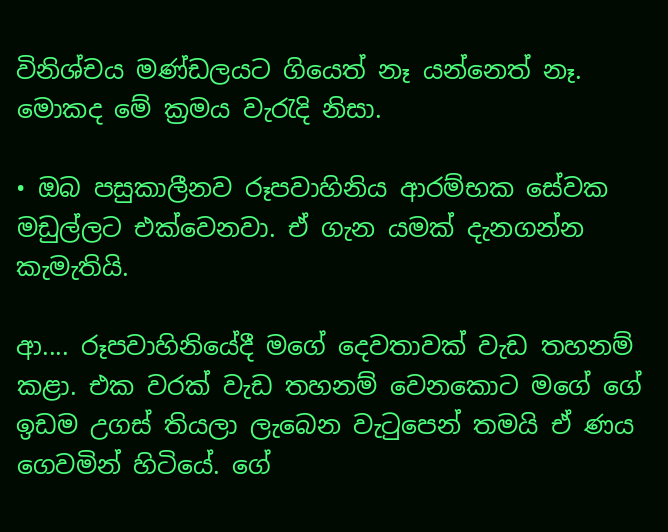විනිශ්චය මණ්ඩලයට ගියෙත් නෑ යන්නෙත් නෑ. මොකද මේ ක්‍රමය වැරැදි නිසා.

• ඔබ පසුකාලීනව රූපවාහිනිය ආරම්භක සේවක මඩුල්ලට එක්වෙනවා. ඒ ගැන යමක් දැනගන්න කැමැතියි.

ආ.... රූපවාහිනියේදී මගේ දෙවතාවක් වැඩ තහනම් කළා. එක වරක් වැඩ තහනම් වෙනකොට මගේ ගේ ඉඩම උගස් තියලා ලැබෙන වැටුපෙන් තමයි ඒ ණය ගෙවමින් හිටියේ. ගේ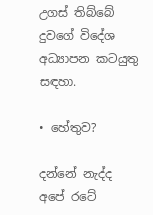උගස් තිබ්බේ දුවගේ විදේශ අධ්‍යාපන කටයුතු සඳහා.

• හේතුව?

දන්නේ නැද්ද අපේ ර‍ටේ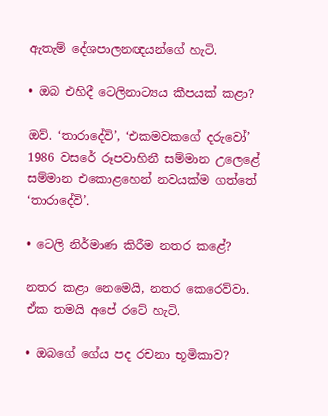ඇතැම් දේශපාලනඥයන්ගේ හැටි.

• ඔබ එහිදී ටෙලිනාට්‍යය කීපයක් කළා?

ඔව්. ‘තාරාදේවි’, ‘එකමවකගේ දරුවෝ’ 1986 වසරේ රූපවාහිනී සම්මාන උලෙළේ සම්මාන එකොළහෙන් නවයක්ම ගත්තේ ‘තාරාදේවි’.

• ටෙලි නිර්මාණ කිරීම නතර කළේ?

නතර කළා නෙමෙයි, නතර කෙරෙව්වා. ඒක තමයි අපේ රටේ හැටි.

• ඔබගේ ගේය පද රචනා භූමිකාව?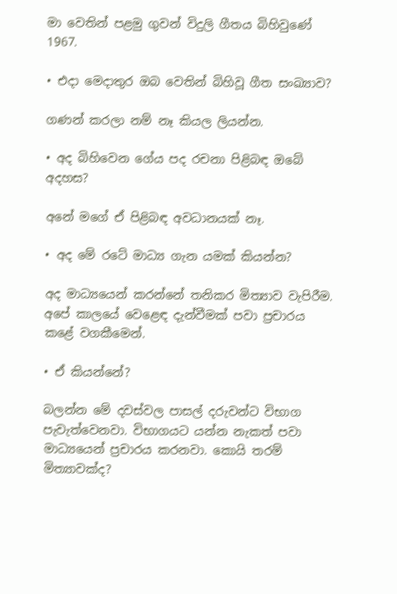මා වෙතින් පළමු ගුවන් විදුලි ගීතය බිහිවුණේ 1967.

• එදා මෙදාතුර ඔබ වෙතින් බිහිවූ ගීත සංඛ්‍යාව?

ගණන් කරලා නම් නෑ කියල ලියන්න.

• අද බිහිවෙන ගේය පද රචනා පිළිබඳ ඔබේ අදහස?

අනේ මගේ ඒ පිළිබඳ අවධානයක් නෑ‍.

• අද මේ රටේ මාධ්‍ය ගැන යමක් කියන්න?

අද මාධ්‍යයෙන් කරන්නේ තනිකර මිත්‍යාව වැපිරීම. අපේ කාලයේ වෙළෙඳ දැන්වීමක් පවා ප්‍රචාරය කළේ වගකීමෙන්.

• ඒ කියන්නේ?

බලන්න මේ දවස්වල පාසල් දරුවන්ට විභාග පැවැත්වෙනවා. විභාගයට යන්න නැකත් පවා මාධ්‍යයෙන් ප්‍රචාරය කරනවා. කොයි තරම් මිත්‍යාවක්ද?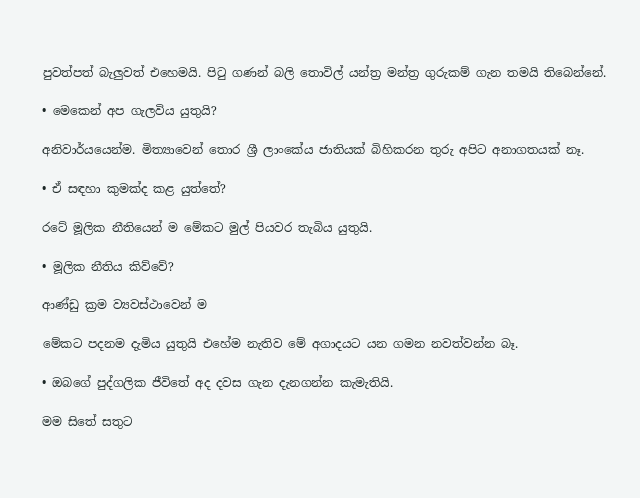පුවත්පත් බැලුවත් එහෙමයි. පිටු ගණන් බලි තොවිල් යන්ත්‍ර මන්ත්‍ර ගුරුකම් ගැන තමයි තිබෙන්නේ.

• මෙකෙන් අප ගැලවිය යුතුයි?

අනිවාර්යයෙන්ම. මිත්‍යාවෙන් තොර ශ්‍රී ලාංකේය ජාතියක් බිහිකරන තුරු අපිට අනාගතයක් නෑ.

• ඒ සඳහා කුමක්ද කළ යුත්තේ?

රටේ මූලික නීතියෙන් ම මේකට මුල් පියවර තැබිය යුතුයි.

• මූලික නීතිය කිව්වේ?

ආණ්ඩු ක්‍රම ව්‍යවස්ථාවෙන් ම

මේකට පදනම දැමිය යුතුයි එහේම නැතිව මේ අගාදයට යන ගමන නවත්වන්න බෑ.

• ඔබගේ පුද්ගලික ජීවිතේ අද දවස ගැන දැනගන්න කැමැතියි.

මම සිතේ සතුට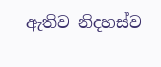ඇතිව නිදහස්ව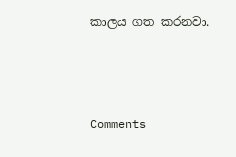කාලය ගත කරනවා.



Comments